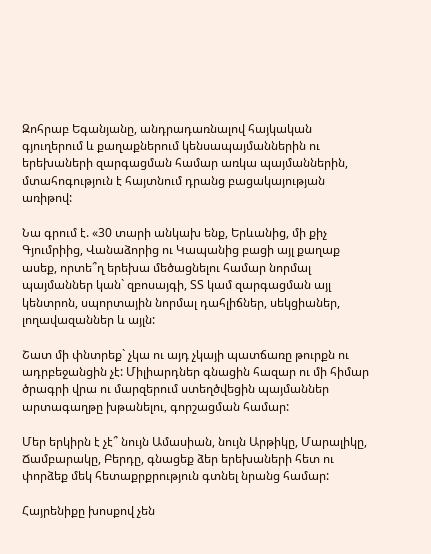Զոհրաբ Եգանյանը, անդրադառնալով հայկական գյուղերում և քաղաքներում կենսապայմաններին ու երեխաների զարգացման համար առկա պայմաններին, մտահոգություն է հայտնում դրանց բացակայության առիթով:

Նա գրում է. «30 տարի անկախ ենք, Երևանից, մի քիչ Գյումրիից, Վանաձորից ու Կապանից բացի այլ քաղաք ասեք, որտե՞ղ երեխա մեծացնելու համար նորմալ պայմաններ կան` զբոսայգի, ՏՏ կամ զարգացման այլ կենտրոն, սպորտային նորմալ դահլիճներ, սեկցիաներ, լողավազաններ և այլն:

Շատ մի փնտրեք` չկա ու այդ չկայի պատճառը թուրքն ու ադրբեջանցին չէ: Միլիարդներ գնացին հազար ու մի հիմար ծրագրի վրա ու մարզերում ստեղծվեցին պայմաններ արտագաղթը խթանելու, գորշացման համար:

Մեր երկիրն է չէ՞ նույն Ամասիան, նույն Արթիկը, Մարալիկը, Ճամբարակը, Բերդը, գնացեք ձեր երեխաների հետ ու փորձեք մեկ հետաքրքրություն գտնել նրանց համար:

Հայրենիքը խոսքով չեն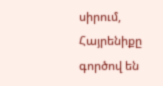սիրում, Հայրենիքը գործով են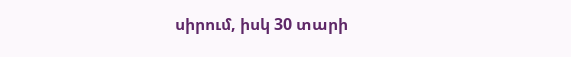սիրում, իսկ 30 տարի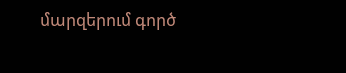մարզերում գործ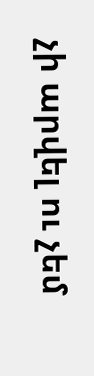չի արվել ու չեմ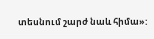տեսնում շարժ նաև հիմա»: